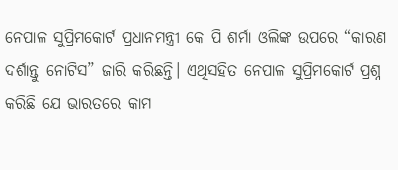ନେପାଳ ସୁପ୍ରିମକୋର୍ଟ ପ୍ରଧାନମନ୍ତ୍ରୀ କେ ପି ଶର୍ମା ଓଲିଙ୍କ ଉପରେ “କାରଣ ଦର୍ଶାନ୍ତୁ ନୋଟିସ” ଜାରି କରିଛନ୍ତି। ଏଥିସହିତ ନେପାଳ ସୁପ୍ରିମକୋର୍ଟ ପ୍ରଶ୍ନ କରିଛି ଯେ ଭାରତରେ କାମ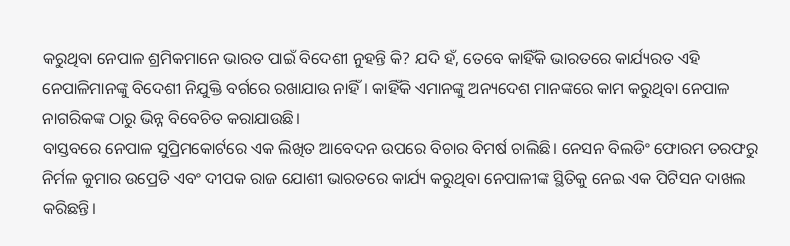କରୁଥିବା ନେପାଳ ଶ୍ରମିକମାନେ ଭାରତ ପାଇଁ ବିଦେଶୀ ନୁହନ୍ତି କି? ଯଦି ହଁ, ତେବେ କାହିଁକି ଭାରତରେ କାର୍ଯ୍ୟରତ ଏହି ନେପାଳିମାନଙ୍କୁ ବିଦେଶୀ ନିଯୁକ୍ତି ବର୍ଗରେ ରଖାଯାଉ ନାହିଁ। କାହିଁକି ଏମାନଙ୍କୁ ଅନ୍ୟଦେଶ ମାନଙ୍କରେ କାମ କରୁଥିବା ନେପାଳ ନାଗରିକଙ୍କ ଠାରୁ ଭିନ୍ନ ବିବେଚିତ କରାଯାଉଛି।
ବାସ୍ତବରେ ନେପାଳ ସୁପ୍ରିମକୋର୍ଟରେ ଏକ ଲିଖିତ ଆବେଦନ ଉପରେ ବିଚାର ବିମର୍ଷ ଚାଲିଛି। ନେସନ ବିଲଡିଂ ଫୋରମ ତରଫରୁ ନିର୍ମଳ କୁମାର ଉପ୍ରେତି ଏବଂ ଦୀପକ ରାଜ ଯୋଶୀ ଭାରତରେ କାର୍ଯ୍ୟ କରୁଥିବା ନେପାଳୀଙ୍କ ସ୍ଥିତିକୁ ନେଇ ଏକ ପିଟିସନ ଦାଖଲ କରିଛନ୍ତି।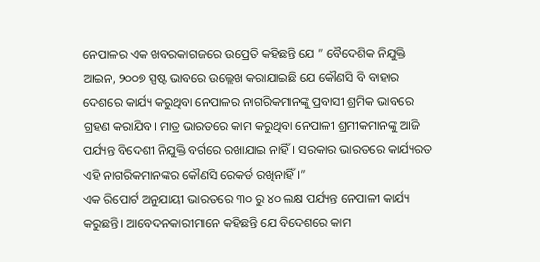ନେପାଳର ଏକ ଖବରକାଗଜରେ ଉପ୍ରେତି କହିଛନ୍ତି ଯେ ” ବୈଦେଶିକ ନିଯୁକ୍ତି ଆଇନ, ୨୦୦୭ ସ୍ପଷ୍ଟ ଭାବରେ ଉଲ୍ଲେଖ କରାଯାଇଛି ଯେ କୌଣସି ବି ବାହାର ଦେଶରେ କାର୍ଯ୍ୟ କରୁଥିବା ନେପାଳର ନାଗରିକମାନଙ୍କୁ ପ୍ରବାସୀ ଶ୍ରମିକ ଭାବରେ ଗ୍ରହଣ କରାଯିବ। ମାତ୍ର ଭାରତରେ କାମ କରୁଥିବା ନେପାଳୀ ଶ୍ରମୀକମାନଙ୍କୁ ଆଜି ପର୍ଯ୍ୟନ୍ତ ବିଦେଶୀ ନିଯୁକ୍ତି ବର୍ଗରେ ରଖାଯାଇ ନାହିଁ। ସରକାର ଭାରତରେ କାର୍ଯ୍ୟରତ ଏହି ନାଗରିକମାନଙ୍କର କୌଣସି ରେକର୍ଡ ରଖିନାହିଁ।”
ଏକ ରିପୋର୍ଟ ଅନୁଯାୟୀ ଭାରତରେ ୩୦ ରୁ ୪୦ ଲକ୍ଷ ପର୍ଯ୍ୟନ୍ତ ନେପାଳୀ କାର୍ଯ୍ୟ କରୁଛନ୍ତି। ଆବେଦନକାରୀମାନେ କହିଛନ୍ତି ଯେ ବିଦେଶରେ କାମ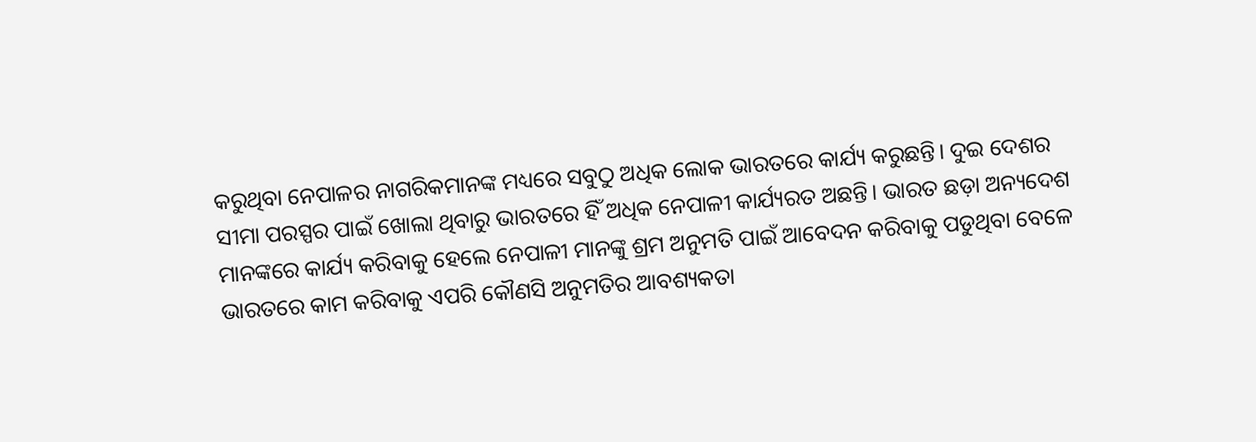କରୁଥିବା ନେପାଳର ନାଗରିକମାନଙ୍କ ମଧ୍ୟରେ ସବୁଠୁ ଅଧିକ ଲୋକ ଭାରତରେ କାର୍ଯ୍ୟ କରୁଛନ୍ତି। ଦୁଇ ଦେଶର ସୀମା ପରସ୍ପର ପାଇଁ ଖୋଲା ଥିବାରୁ ଭାରତରେ ହିଁ ଅଧିକ ନେପାଳୀ କାର୍ଯ୍ୟରତ ଅଛନ୍ତି। ଭାରତ ଛଡ଼ା ଅନ୍ୟଦେଶ ମାନଙ୍କରେ କାର୍ଯ୍ୟ କରିବାକୁ ହେଲେ ନେପାଳୀ ମାନଙ୍କୁ ଶ୍ରମ ଅନୁମତି ପାଇଁ ଆବେଦନ କରିବାକୁ ପଡୁଥିବା ବେଳେ ଭାରତରେ କାମ କରିବାକୁ ଏପରି କୌଣସି ଅନୁମତିର ଆବଶ୍ୟକତା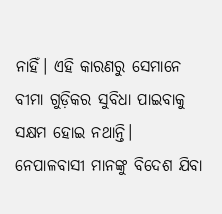ନାହିଁ। ଏହି କାରଣରୁ ସେମାନେ ବୀମା ଗୁଡ଼ିକର ସୁବିଧା ପାଇବାକୁ ସକ୍ଷମ ହୋଇ ନଥାନ୍ତି।
ନେପାଳବାସୀ ମାନଙ୍କୁ ବିଦେଶ ଯିବା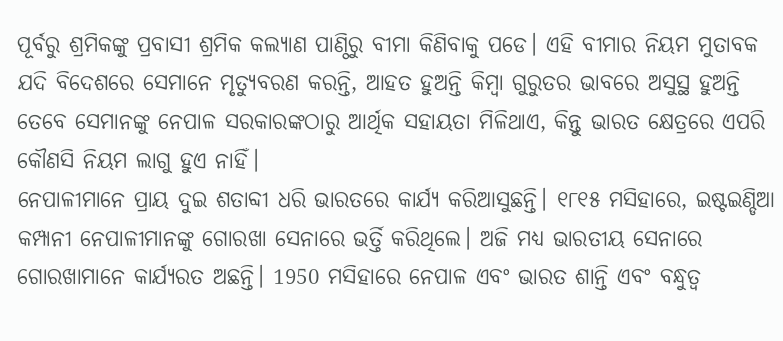ପୂର୍ବରୁ ଶ୍ରମିକଙ୍କୁ ପ୍ରବାସୀ ଶ୍ରମିକ କଲ୍ୟାଣ ପାଣ୍ଠିରୁ ବୀମା କିଣିବାକୁ ପଡେ। ଏହି ବୀମାର ନିୟମ ମୁତାବକ ଯଦି ବିଦେଶରେ ସେମାନେ ମୃତ୍ୟୁବରଣ କରନ୍ତି, ଆହତ ହୁଅନ୍ତି କିମ୍ବା ଗୁରୁତର ଭାବରେ ଅସୁସ୍ଥ ହୁଅନ୍ତି ତେବେ ସେମାନଙ୍କୁ ନେପାଳ ସରକାରଙ୍କଠାରୁ ଆର୍ଥିକ ସହାୟତା ମିଳିଥାଏ, କିନ୍ତୁ ଭାରତ କ୍ଷେତ୍ରରେ ଏପରି କୌଣସି ନିୟମ ଲାଗୁ ହୁଏ ନାହିଁ।
ନେପାଳୀମାନେ ପ୍ରାୟ ଦୁଇ ଶତାବ୍ଦୀ ଧରି ଭାରତରେ କାର୍ଯ୍ୟ କରିଆସୁଛନ୍ତି। ୧୮୧୫ ମସିହାରେ, ଇଷ୍ଟଇଣ୍ଡିଆ କମ୍ପାନୀ ନେପାଳୀମାନଙ୍କୁ ଗୋରଖା ସେନାରେ ଭର୍ତ୍ତି କରିଥିଲେ। ଅଜି ମଧ୍ୟ ଭାରତୀୟ ସେନାରେ ଗୋରଖାମାନେ କାର୍ଯ୍ୟରତ ଅଛନ୍ତି। 1950 ମସିହାରେ ନେପାଳ ଏବଂ ଭାରତ ଶାନ୍ତି ଏବଂ ବନ୍ଧୁତ୍ୱ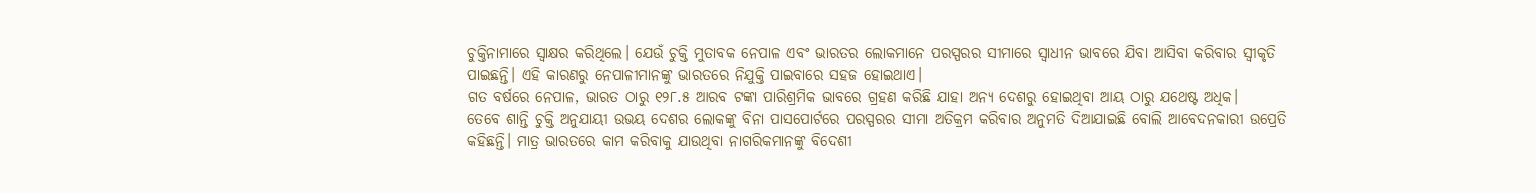ଚୁକ୍ତିନାମାରେ ସ୍ୱାକ୍ଷର କରିଥିଲେ। ଯେଉଁ ଚୁକ୍ତି ମୁତାବକ ନେପାଳ ଏବଂ ଭାରତର ଲୋକମାନେ ପରସ୍ପରର ସୀମାରେ ସ୍ୱାଧୀନ ଭାବରେ ଯିବା ଆସିବା କରିବାର ସ୍ୱୀକୃତି ପାଇଛନ୍ତି। ଏହି କାରଣରୁ ନେପାଳୀମାନଙ୍କୁ ଭାରତରେ ନିଯୁକ୍ତି ପାଇବାରେ ସହଜ ହୋଇଥାଏ।
ଗତ ବର୍ଷରେ ନେପାଳ, ଭାରତ ଠାରୁ ୧୨୮.୫ ଆରବ ଟଙ୍କା ପାରିଶ୍ରମିକ ଭାବରେ ଗ୍ରହଣ କରିଛି ଯାହା ଅନ୍ୟ ଦେଶରୁ ହୋଇଥିବା ଆୟ ଠାରୁ ଯଥେଷ୍ଟ ଅଧିକ।
ତେବେ ଶାନ୍ତି ଚୁକ୍ତି ଅନୁଯାୟୀ ଉଭୟ ଦେଶର ଲୋକଙ୍କୁ ବିନା ପାସପୋର୍ଟରେ ପରସ୍ପରର ସୀମା ଅତିକ୍ରମ କରିବାର ଅନୁମତି ଦିଆଯାଇଛି ବୋଲି ଆବେଦନକାରୀ ଉପ୍ରେତି କହିଛନ୍ତି। ମାତ୍ର ଭାରତରେ କାମ କରିବାକୁ ଯାଉଥିବା ନାଗରିକମାନଙ୍କୁ ବିଦେଶୀ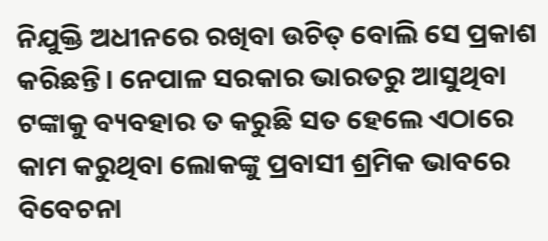ନିଯୁକ୍ତି ଅଧୀନରେ ରଖିବା ଉଚିତ୍ ବୋଲି ସେ ପ୍ରକାଶ କରିଛନ୍ତି। ନେପାଳ ସରକାର ଭାରତରୁ ଆସୁଥିବା ଟଙ୍କାକୁ ବ୍ୟବହାର ତ କରୁଛି ସତ ହେଲେ ଏଠାରେ କାମ କରୁଥିବା ଲୋକଙ୍କୁ ପ୍ରବାସୀ ଶ୍ରମିକ ଭାବରେ ବିବେଚନା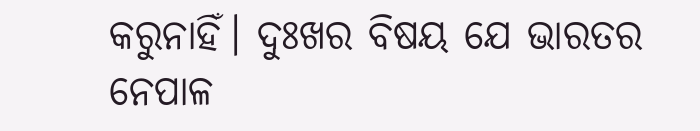କରୁନାହିଁ। ଦୁଃଖର ବିଷୟ ଯେ ଭାରତର ନେପାଳ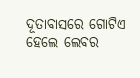ଦୂତାବାସରେ ଗୋଟିଏ ହେଲେ ଲେବର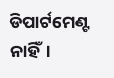ଡିପାର୍ଟମେଣ୍ଟ ନାହିଁ।